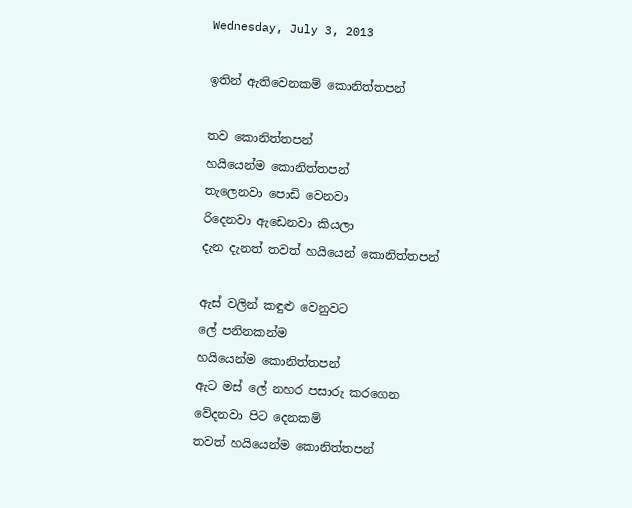Wednesday, July 3, 2013

ඉතින් ඇතිවෙනකම් කොනිත්තපන්

තව කොනිත්තපන්
හයියෙන්ම කොනිත්තපන්
තැලෙනවා පොඩි වෙනවා
රිදෙනවා ඇඩෙනවා කියලා
දැන දැනත් තවත් හයියෙන් කොනිත්තපන්

ඇස් වලින් කඳුළු වෙනුවට
ලේ පනිනකන්ම
හයියෙන්ම කොනිත්තපන්
ඇට මස් ලේ නහර පසාරු කරගෙන
වේදනවා පිට දෙනකම්
තවත් හයියෙන්ම කොනිත්තපන්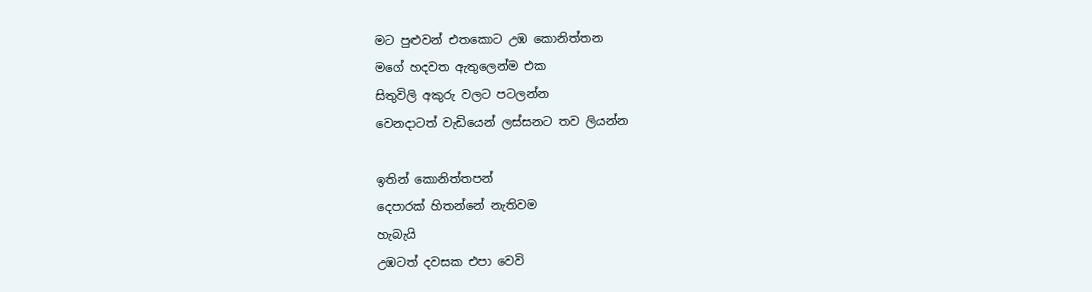මට පුළුවන් එතකොට උඹ කොනිත්තන
මගේ හදවත ඇතුලෙන්ම එක
සිතුවිලි අකුරු වලට පටලන්න
වෙනදාටත් වැඩියෙන් ලස්සනට තව ලියන්න

ඉතින් කොනිත්තපන්
දෙපාරක් හිතන්නේ නැතිවම
හැබැයි
උඹටත් දවසක එපා වෙවි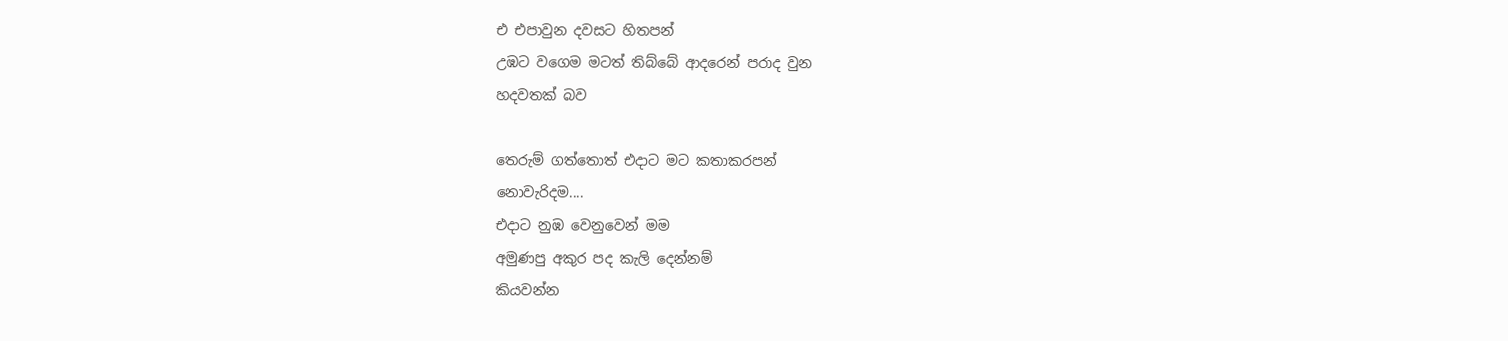එ එපාවුන දවසට හිතපන්
උඹට වගෙම මටත් තිබ්බේ ආදරෙන් පරාද වුන
හදවතක් බව

තෙරුම් ගත්තොත් එදාට මට කතාකරපන්
නොවැරිදම....
එදාට නුඹ වෙනුවෙන් මම
අමුණපු අකුර පද කැලි දෙන්නම්
කියවන්න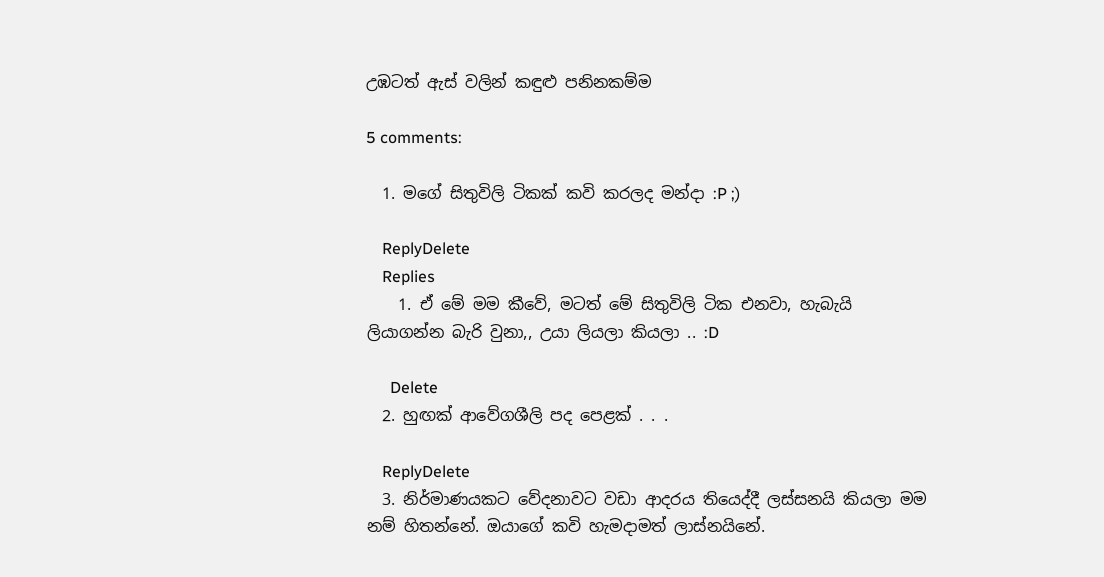උඹටත් ඇස් වලින් කඳුළු පනිනකම්ම

5 comments:

  1. මගේ සිතුවිලි ටිකක් කවි කරලද මන්දා :P ;)

    ReplyDelete
    Replies
    1. ඒ මේ මම කීවේ, මටත් මේ සිතුවිලි ටික එනවා, හැබැයි ලියාගන්න බැරි වුනා,, උයා ලියලා කියලා .. :D

      Delete
  2. හුඟක් ආවේගශීලි පද පෙළක් . . .

    ReplyDelete
  3. නිර්මාණයකට වේදනාවට වඩා ආදරය තියෙද්දී ලස්සනයි කියලා මම නම් හිතන්නේ. ඔයාගේ කවි හැමදාමත් ලාස්නයිනේ.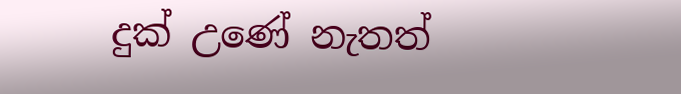දුක් උණේ නැතත්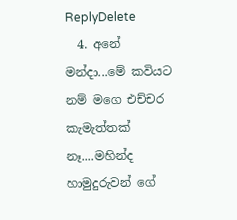ReplyDelete
  4. අනේ මන්දා...මේ කවියට නම් මගෙ එච්චර කැමැත්තක් නෑ....මහින්ද හාමුදුරුවන් ගේ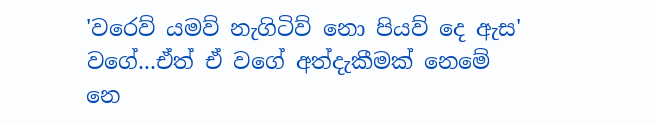'වරෙව් යමව් නැගිටිව් නො පියව් දෙ ඇස' වගේ...ඒත් ඒ වගේ අත්දැකීමක් නෙමේ නෙ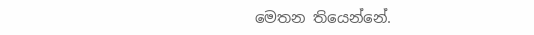මෙතන තියෙන්නේ.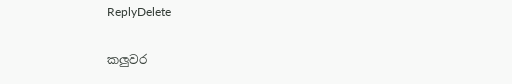ReplyDelete

කලුවර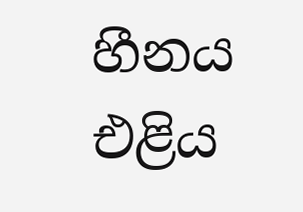හීනය එළිය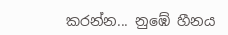කරන්න... නුඹේ හීනය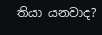තියා යනවාද?